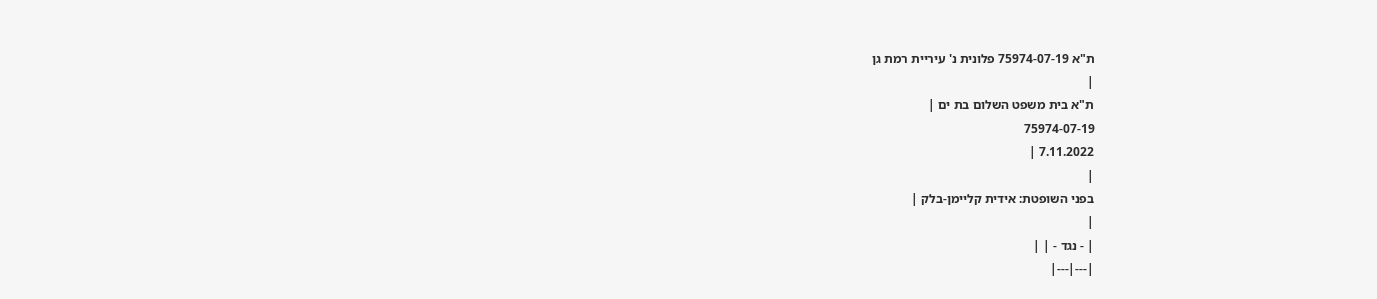ת"א 75974-07-19 פלונית נ' עיריית רמת גן
|
ת"א בית משפט השלום בת ים |
75974-07-19
7.11.2022 |
|
בפני השופטת: אידית קליימן-בלק |
|
| - נגד - | |
|---|---|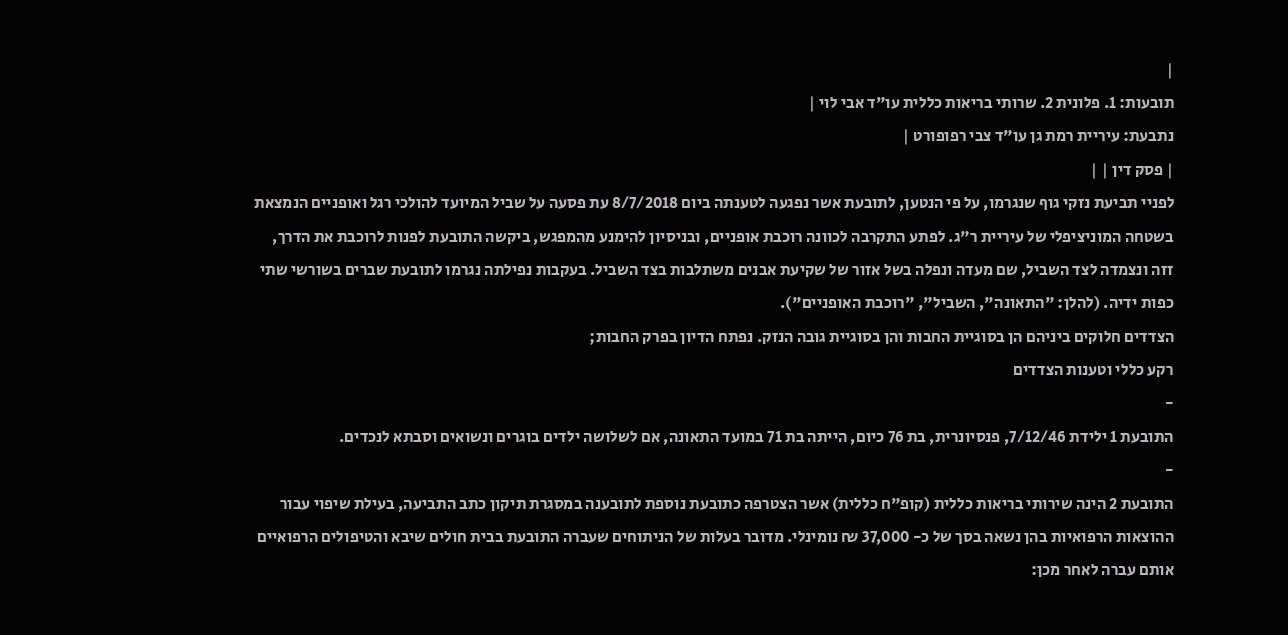|
תובעות: 1. פלונית 2. שרותי בריאות כללית עו"ד אבי לוי |
נתבעת: עיריית רמת גן עו"ד צבי רפופורט |
| פסק דין | |
לפניי תביעת נזקי גוף שנגרמו, על פי הנטען, לתובעת אשר נפגעה לטענתה ביום 8/7/2018 עת פסעה על שביל המיועד להולכי רגל ואופניים הנמצאת בשטחה המוניציפלי של עיריית ר"ג. לפתע התקרבה לכוונה רוכבת אופניים, ובניסיון להימנע מהמפגש, ביקשה התובעת לפנות לרוכבת את הדרך, זזה ונצמדה לצד השביל, שם מעדה ונפלה בשל אזור של שקיעת אבנים משתלבות בצד השביל. בעקבות נפילתה נגרמו לתובעת שברים בשורשי שתי כפות ידיה. (להלן: "התאונה", השביל", "רוכבת האופניים").
הצדדים חלוקים ביניהם הן בסוגיית החבות והן בסוגיית גובה הנזק. נפתח הדיון בפרק החבות;
רקע כללי וטענות הצדדים
-
התובעת 1 ילידת 7/12/46, פנסיונרית, בת 76 כיום, הייתה בת 71 במועד התאונה, אם לשלושה ילדים בוגרים ונשואים וסבתא לנכדים.
-
התובעת 2 הינה שירותי בריאות כללית (קופ"ח כללית) אשר הצטרפה כתובעת נוספת לתובענה במסגרת תיקון כתב התביעה, בעילת שיפוי עבור ההוצאות הרפואיות בהן נשאה בסך של כ- 37,000 ₪ נומינלי. מדובר בעלות של הניתוחים שעברה התובעת בבית חולים שיבא והטיפולים הרפואיים אותם עברה לאחר מכן: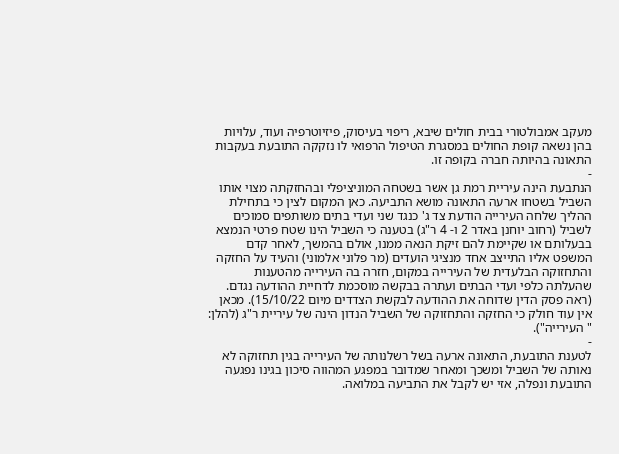מעקב אמבולטורי בבית חולים שיבא, ריפוי בעיסוק, פיזיוטרפיה ועוד, עלויות בהן נשאה קופת החולים במסגרת הטיפול הרפואי לו נזקקה התובעת בעקבות התאונה בהיותה חברה בקופה זו.
-
הנתבעת הינה עיריית רמת גן אשר בשטחה המוניציפלי ובהחזקתה מצוי אותו השביל בשטחו ארעה התאונה מושא התביעה. כאן המקום לצין כי בתחילת ההליך שלחה העירייה הודעת צד ג' כנגד שני ועדי בתים משותפים סמוכים לשביל (רחוב יוחנן באדר 2 ו- 4 ר"ג) בטענה כי השביל הינו שטח פרטי הנמצא בבעלותם או שקיימת להם זיקת הנאה ממנו, אולם בהמשך, לאחר קדם המשפט אליו התייצב אחד מנציגי הועדים (מר פלוני אלמוני) והעיד על החזקה והתחזוקה הבלעדית של העירייה במקום, חזרה בה העירייה מהטענות שהעלתה כלפי ועדי הבתים ועתרה בבקשה מוסכמת לדחיית ההודעה נגדם. (ראה פסק הדין שדוחה את ההודעה לבקשת הצדדים מיום 15/10/22). מכאן אין עוד חולק כי החזקה והתחזוקה של השביל הנדון הינה של עיריית ר"ג (להלן: " העירייה").
-
לטענת התובעת, התאונה ארעה בשל רשלנותה של העירייה בגין תחזוקה לא נאותה של השביל ומשכך ומאחר שמדובר במפגע המהווה סיכון בגינו נפגעה התובעת ונפלה, אזי יש לקבל את התביעה במלואה.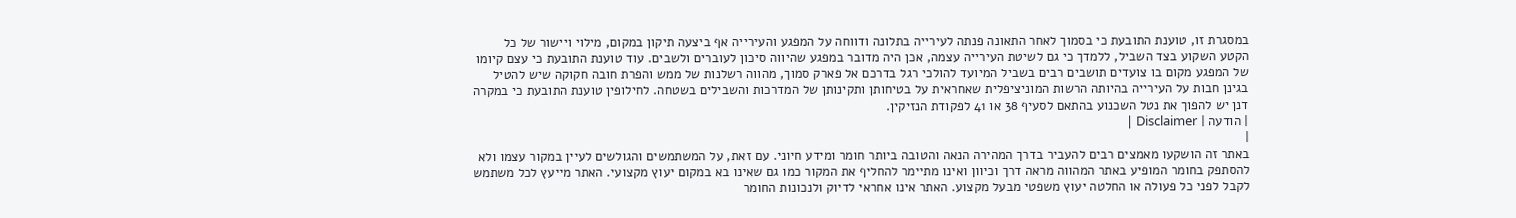במסגרת זו, טוענת התובעת כי בסמוך לאחר התאונה פנתה לעירייה בתלונה ודווחה על המפגע והעירייה אף ביצעה תיקון במקום, מילוי ויישור של כל הקטע השקוע בצד השביל, ללמדך כי גם לשיטת העירייה עצמה, אכן היה מדובר במפגע שהיווה סיכון לעוברים ולשבים. עוד טוענת התובעת כי עצם קיומו של המפגע מקום בו צועדים תושבים רבים בשביל המיועד להולכי רגל בדרכם אל פארק סמוך, מהווה רשלנות של ממש והפרת חובה חקוקה שיש להטיל בגינן חבות על העירייה בהיותה הרשות המוניציפלית שאחראית על בטיחותן ותקינותן של המדרכות והשבילים בשטחה. לחילופין טוענת התובעת כי במקרה דנן יש להפוך את נטל השכנוע בהתאם לסעיף 38 או 41 לפקודת הנזיקין.
| הודעה | Disclaimer |
|
באתר זה הושקעו מאמצים רבים להעביר בדרך המהירה הנאה והטובה ביותר חומר ומידע חיוני. עם זאת, על המשתמשים והגולשים לעיין במקור עצמו ולא להסתפק בחומר המופיע באתר המהווה מראה דרך וכיוון ואינו מתיימר להחליף את המקור כמו גם שאינו בא במקום יעוץ מקצועי. האתר מייעץ לכל משתמש לקבל לפני כל פעולה או החלטה יעוץ משפטי מבעל מקצוע. האתר אינו אחראי לדיוק ולנכונות החומר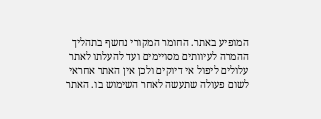המופיע באתר. החומר המקורי נחשף בתהליך ההמרה לעיוותים מסויימים ועד להעלתו לאתר עלולים ליפול אי דיוקים ולכן אין האתר אחראי לשום פעולה שתעשה לאחר השימוש בו. האתר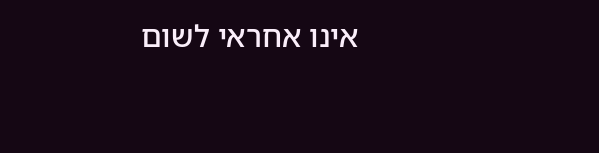אינו אחראי לשום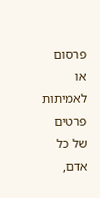פרסום או לאמיתות פרטים של כל אדם,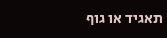תאגיד או גוף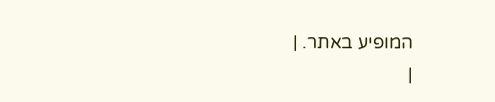המופיע באתר. |
|